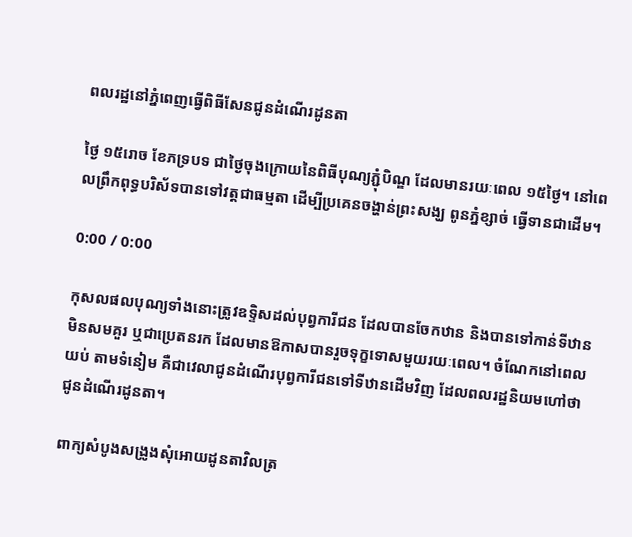ពលរដ្ឋនៅភ្នំពេញធ្វើពិធីសែនជូនដំណើរដូនតា

ថ្ងៃ ១៥រោច ខែភទ្របទ ជាថ្ងៃចុងក្រោយនៃពិធីបុណ្យភ្ជុំបិណ្ឌ ដែលមានរយៈពេល ១៥ថ្ងៃ។ នៅពេលព្រឹកពុទ្ធបរិស័ទបានទៅវត្តជាធម្មតា ដើម្បីប្រគេនចង្ហាន់ព្រះសង្ឃ ពូនភ្នំខ្សាច់ ធ្វើទានជាដើម។

0:00 / 0:00

កុសលផលបុណ្យទាំងនោះត្រូវឧទ្ទិសដល់បុព្វការីជន ដែលបានចែកឋាន និងបានទៅកាន់ទីឋានមិនសមគួរ ឬជាប្រេតនរក ដែលមានឱកាសបានរួចទុក្ខទោសមួយរយៈពេល។ ចំណែកនៅពេលយប់ តាមទំនៀម គឺជាវេលាជូនដំណើរបុព្វការីជនទៅទីឋានដើមវិញ ដែលពលរដ្ឋនិយមហៅថា ជូនដំណើរដូនតា។

ពាក្យសំបូងសង្រូងសុំអោយដូនតាវិលត្រ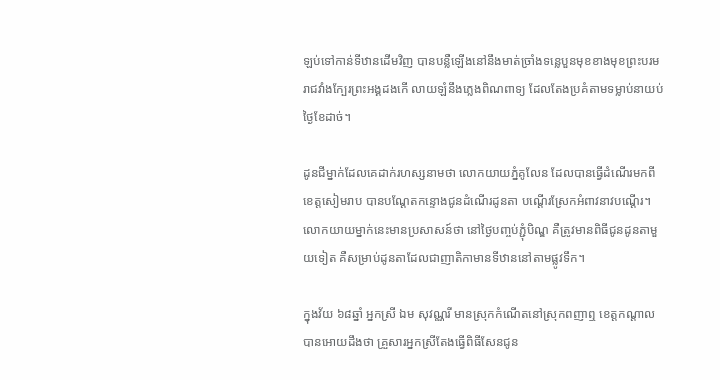ឡប់ទៅកាន់ទីឋានដើមវិញ បានបន្លឺឡើងនៅនឹងមាត់ច្រាំងទន្លេបួនមុខខាងមុខព្រះបរមរាជវាំងក្បែរព្រះអង្គដងកើ លាយឡំនឹងភ្លេងពិណពាទ្យ ដែលតែងប្រគំតាមទម្លាប់នាយប់ថ្ងៃខែដាច់។

ដូនជីម្នាក់ដែលគេដាក់រហស្សនាមថា លោកយាយភ្នំគូលែន ដែលបានធ្វើដំណើរមកពីខេត្តសៀមរាប បានបណ្ដែតកន្ទោងជូនដំណើរដូនតា បណ្ដើរស្រែកអំពាវនាវបណ្ដើរ។ លោកយាយម្នាក់នេះមានប្រសាសន៍ថា នៅថ្ងៃបញ្ចប់ភ្ជុំបិណ្ឌ គឺត្រូវមានពិធីជូនដូនតាមួយទៀត គឺសម្រាប់ដូនតាដែលជាញាតិកាមានទីឋាននៅតាមផ្លូវទឹក។

ក្នុងវ័យ ៦៨ឆ្នាំ អ្នកស្រី ឯម សុវណ្ណរី មានស្រុកកំណើតនៅស្រុកពញាឮ ខេត្តកណ្ដាល បានអោយដឹងថា គ្រួសារអ្នកស្រីតែងធ្វើពិធីសែនជូន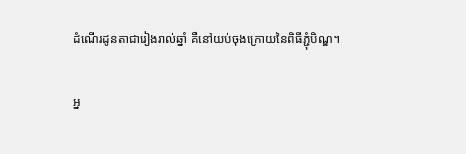ដំណើរដូនតាជារៀងរាល់ឆ្នាំ គឺនៅយប់ចុងក្រោយនៃពិធីភ្ជុំបិណ្ឌ។

អ្ន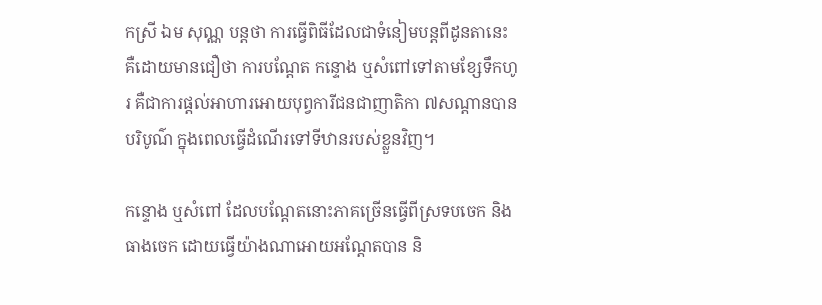កស្រី ឯម សុណ្ណ បន្តថា ការធ្វើពិធីដែលជាទំនៀមបន្តពីដូនតានេះ គឺដោយមានជឿថា ការបណ្ដែត កន្ទោង ឬសំពៅទៅតាមខ្សែទឹកហូរ គឺជាការផ្ដល់អាហារអោយបុព្វការីជនជាញាតិកា ៧សណ្តានបានបរិបូណ៌ ក្នុងពេលធ្វើដំណើរទៅទីឋានរបស់ខ្លួនវិញ។

កន្ទោង ឬសំពៅ ដែលបណ្ដែតនោះភាគច្រើនធ្វើពីស្រទបចេក និងធាងចេក ដោយធ្វើយ៉ាងណាអោយអណ្ដែតបាន និ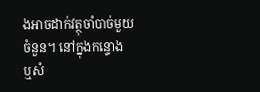ងអាចដាក់វត្ថុចាំបាច់មួយចំនួន។ នៅក្នុងកន្ទោង ឬសំ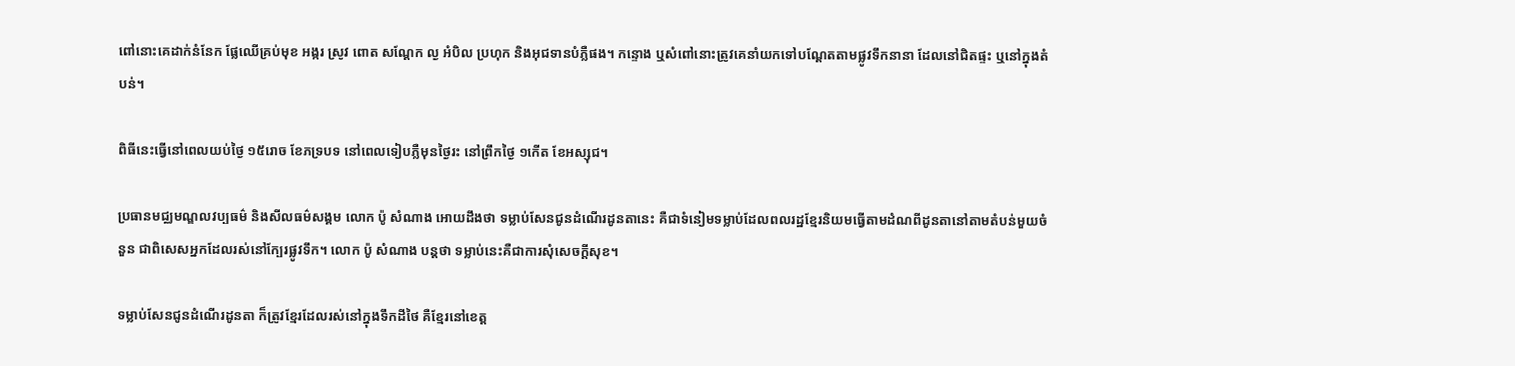ពៅនោះគេដាក់នំនែក ផ្លែឈើគ្រប់មុខ អង្ករ ស្រូវ ពោត សណ្ដែក ល្ង អំបិល ប្រហុក និងអុជទានបំភ្លឺផង។ កន្ទោង ឬសំពៅនោះត្រូវគេនាំយកទៅបណ្ដែតតាមផ្លូវទឹកនានា ដែលនៅជិតផ្ទះ ឬនៅក្នុងតំបន់។

ពិធីនេះធ្វើនៅពេលយប់ថ្ងៃ ១៥រោច ខែភទ្របទ នៅពេលទៀបភ្លឺមុនថ្ងៃរះ នៅព្រឹកថ្ងៃ ១កើត ខែអស្សុជ។

ប្រធានមជ្ឈមណ្ឌលវប្បធម៌ និងសីលធម៌សង្គម លោក ប៉ូ សំណាង អោយដឹងថា ទម្លាប់សែនជូនដំណើរដូនតានេះ គឺជាទំនៀមទម្លាប់ដែលពលរដ្ឋខ្មែរនិយមធ្វើតាមដំណពីដូនតានៅតាមតំបន់មួយចំនួន ជាពិសេសអ្នកដែលរស់នៅក្បែរផ្លូវទឹក។ លោក ប៉ូ សំណាង បន្តថា ទម្លាប់នេះគឺជាការសុំសេចក្ដីសុខ។

ទម្លាប់សែនជូនដំណើរដូនតា ក៏ត្រូវខ្មែរដែលរស់នៅក្នុងទឹកដីថៃ គឺខ្មែរនៅខេត្ត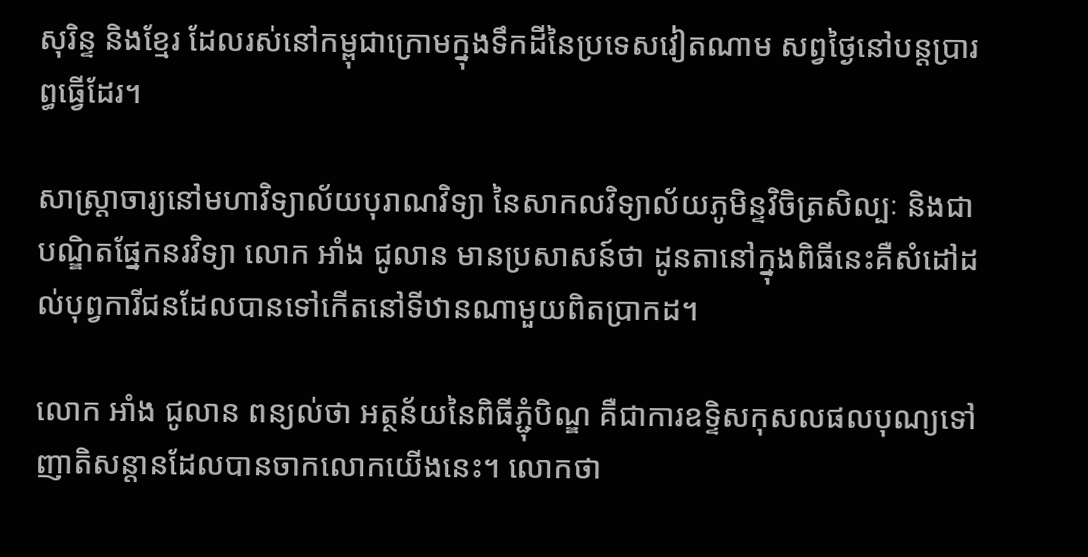សុរិន្ទ និងខ្មែរ ដែលរស់នៅកម្ពុជាក្រោមក្នុងទឹកដីនៃប្រទេសវៀតណាម សព្វថ្ងៃនៅបន្តប្រារព្ធធ្វើដែរ។

សាស្ត្រាចារ្យនៅមហាវិទ្យាល័យបុរាណវិទ្យា នៃសាកលវិទ្យាល័យភូមិន្ទវិចិត្រសិល្បៈ និងជាបណ្ឌិតផ្នែកនរវិទ្យា លោក អាំង ជូលាន មានប្រសាសន៍ថា ដូនតានៅក្នុងពិធីនេះគឺសំដៅដល់បុព្វការីជនដែលបានទៅកើតនៅទីឋានណាមួយពិតប្រាកដ។

លោក អាំង ជូលាន ពន្យល់ថា អត្ថន័យនៃពិធីភ្ជុំបិណ្ឌ គឺជាការឧទ្ទិសកុសលផលបុណ្យទៅញាតិសន្តានដែលបានចាកលោកយើងនេះ។ លោកថា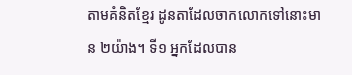តាមគំនិតខ្មែរ ដូនតាដែលចាកលោកទៅនោះមាន ២យ៉ាង។ ទី១ អ្នកដែលបាន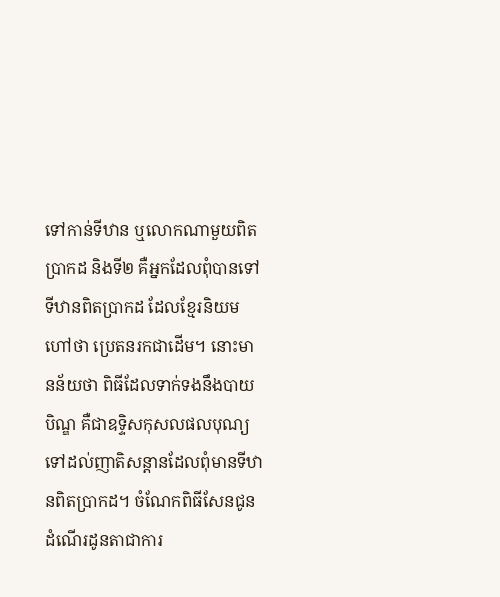ទៅកាន់ទីឋាន ឬលោកណាមួយពិតប្រាកដ និងទី២ គឺអ្នកដែលពុំបានទៅទីឋានពិតប្រាកដ ដែលខ្មែរនិយមហៅថា ប្រេតនរកជាដើម។ នោះមានន័យថា ពិធីដែលទាក់ទងនឹងបាយបិណ្ឌ គឺជាឧទ្ទិសកុសលផលបុណ្យទៅដល់ញាតិសន្តានដែលពុំមានទីឋានពិតប្រាកដ។ ចំណែកពិធីសែនជូនដំណើរដូនតាជាការ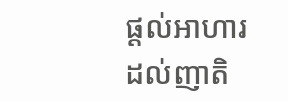ផ្ដល់អាហារដល់ញាតិ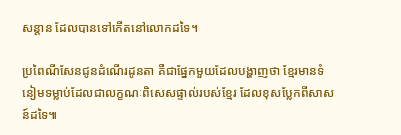សន្តាន ដែលបានទៅកើតនៅលោកដទៃ។

ប្រពៃណីសែនជូនដំណើរដូនតា គឺជាផ្នែកមួយដែលបង្ហាញថា ខ្មែរមានទំនៀមទម្លាប់ដែលជាលក្ខណៈពិសេសផ្ទាល់របស់ខ្មែរ ដែលខុសប្លែកពីសាសន៍ដទៃ៕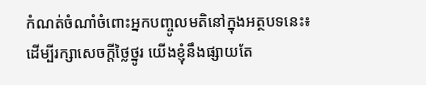កំណត់ចំណាំចំពោះអ្នកបញ្ចូលមតិនៅក្នុងអត្ថបទនេះ៖ ដើម្បីរក្សាសេចក្ដីថ្លៃថ្នូរ យើងខ្ញុំនឹងផ្សាយតែ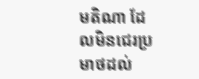មតិណា ដែលមិនជេរប្រមាថដល់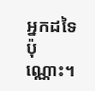អ្នកដទៃប៉ុណ្ណោះ។